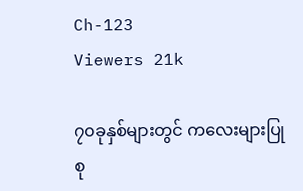Ch-123
Viewers 21k

၇၀ခုနှစ်များတွင် ကလေးများပြုစု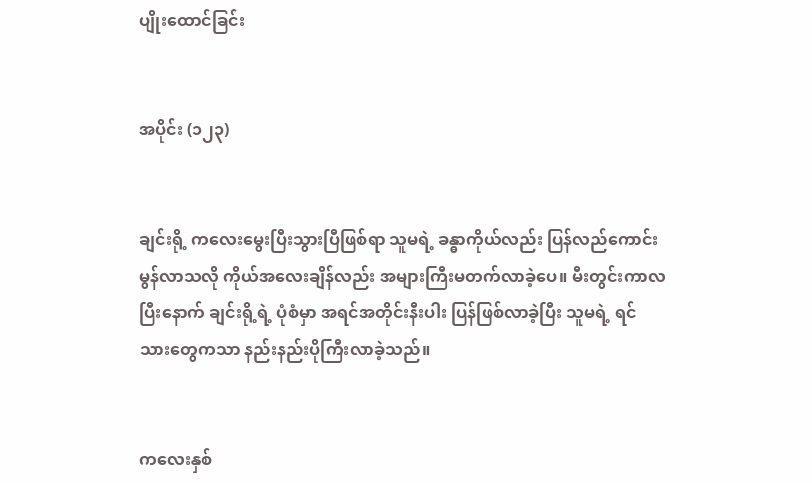ပျိုးထောင်ခြင်း


အပိုင်း (၁၂၃)


ချင်းရို့ ကလေးမွေးပြီးသွားပြီဖြစ်ရာ သူမရဲ့ ခန္ဓာကိုယ်လည်း ပြန်လည်ကောင်းမွန်လာသလို ကိုယ်အလေးချိန်လည်း အများကြီးမတက်လာခဲ့ပေ။ မီးတွင်းကာလပြီးနောက် ချင်းရို့ရဲ့ ပုံစံမှာ အရင်အတိုင်းနီးပါး ပြန်ဖြစ်လာခဲ့ပြီး သူမရဲ့ ရင်သားတွေကသာ နည်းနည်းပိုကြီးလာခဲ့သည်။


ကလေးနှစ်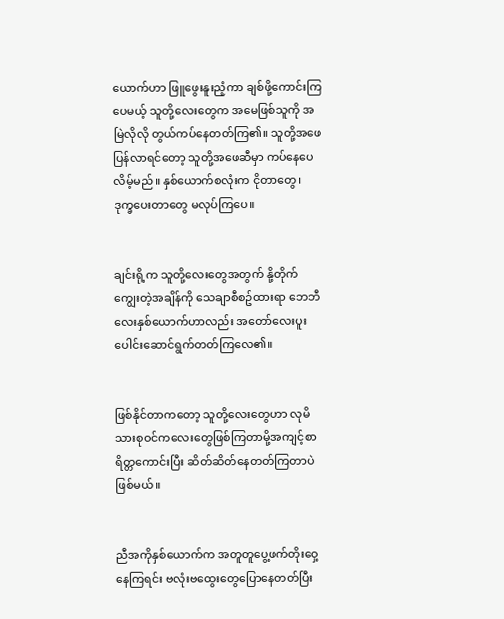ယောက်ဟာ ဖြူဖွေးနူးညံ့ကာ ချစ်ဖို့ကောင်းကြပေမယ့် သူတို့လေးတွေက အမေဖြစ်သူကို အမြဲလိုလို တွယ်ကပ်နေတတ်ကြ၏။ သူတို့အဖေပြန်လာရင်တော့ သူတို့အဖေဆီမှာ ကပ်နေပေလိမ့်မည်။ နှစ်ယောက်စလုံးက ငိုတာတွေ၊ ဒုက္ခပေးတာတွေ မလုပ်ကြပေ။


ချင်းရို့က သူတို့လေးတွေအတွက် နို့တိုက်ကျွေးတဲ့အချိန်ကို သေချာစီစဥ်ထားရာ ဘေဘီလေးနှစ်ယောက်ဟာလည်း အတော်လေးပူးပေါင်းဆောင်ရွက်တတ်ကြလေ၏။


ဖြစ်နိုင်တာကတော့ သူတို့လေးတွေဟာ လုမိသားစုဝင်ကလေးတွေဖြစ်ကြတာမို့အကျင့်စာရိတ္တကောင်းပြီး ဆိတ်ဆိတ်နေတတ်ကြတာပဲဖြစ်မယ်။


ညီအကိုနှစ်ယောက်က အတူတူပွေ့ဖက်တိုးဝှေ့နေကြရင်း ဗလုံးဗထွေးတွေပြောနေတတ်ပြီး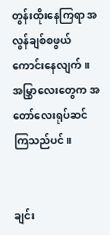တွန်းထိုးနေကြရာ အလွန်ချစ်စဖွယ်ကောင်းနေလျက်။ အမြွှာလေးတွေက အတော်လေးရုပ်ဆင်ကြသည်ပင်။


ချင်း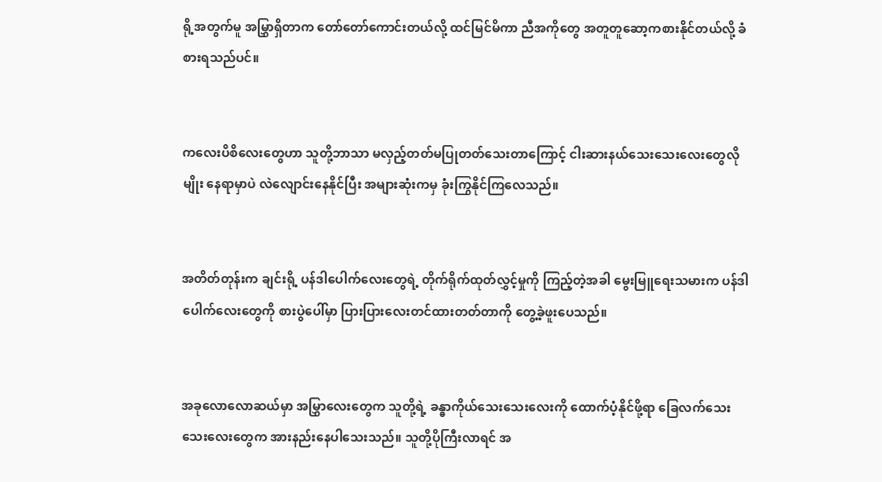ရို့အတွက်မူ အမြွှာရှိတာက တော်တော်ကောင်းတယ်လို့ ထင်မြင်မိကာ ညီအကိုတွေ အတူတူဆော့ကစားနိုင်တယ်လို့ ခံစားရသည်ပင်။


ကလေးပိစိလေးတွေဟာ သူတို့ဘာသာ မလှည့်တတ်မပြုတတ်သေးတာကြောင့် ငါးဆားနယ်သေးသေးလေးတွေလိုမျိုး နေရာမှာပဲ လဲလျောင်းနေနိုင်ပြီး အများဆုံးကမှ ခုံးကြွနိုင်ကြလေသည်။


အတိတ်တုန်းက ချင်းရို့ ပန်ဒါပေါက်လေးတွေရဲ့ တိုက်ရိုက်ထုတ်လွှင့်မှုကို ကြည့်တဲ့အခါ မွေးမြူရေးသမားက ပန်ဒါပေါက်လေးတွေကို စားပွဲပေါ်မှာ ပြားပြားလေးတင်ထားတတ်တာကို တွေ့ခဲ့ဖူးပေသည်။


အခုလောလောဆယ်မှာ အမြွှာလေးတွေက သူတို့ရဲ့ ခန္ဓာကိုယ်သေးသေးလေးကို ထောက်ပံ့နိုင်ဖို့ရာ ခြေလက်သေးသေးလေးတွေက အားနည်းနေပါသေးသည်။ သူတို့ပိုကြီးလာရင် အ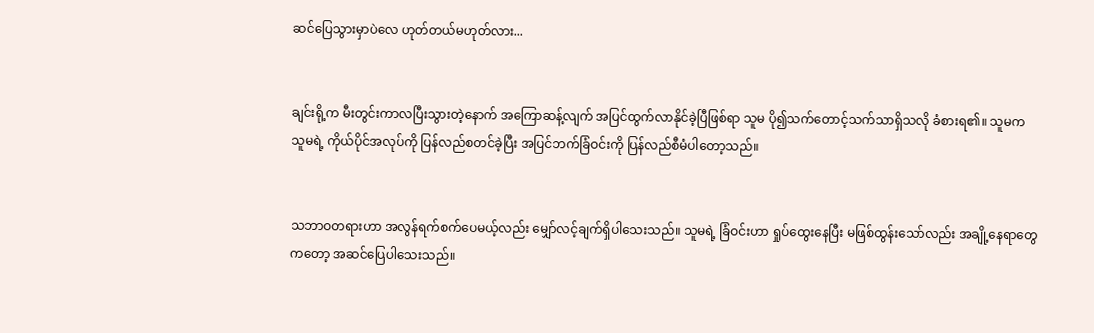ဆင်ပြေသွားမှာပဲလေ ဟုတ်တယ်မဟုတ်လား...


ချင်းရို့က မီးတွင်းကာလပြီးသွားတဲ့နောက် အကြောဆန့်လျက် အပြင်ထွက်လာနိုင်ခဲ့ပြီဖြစ်ရာ သူမ ပို၍သက်တောင့်သက်သာရှိသလို ခံစားရ၏။ သူမက သူမရဲ့ ကိုယ်ပိုင်အလုပ်ကို ပြန်လည်စတင်ခဲ့ပြီး အပြင်ဘက်ခြံဝင်းကို ပြန်လည်စီမံပါတော့သည်။


သဘာဝတရားဟာ အလွန်ရက်စက်ပေမယ့်လည်း မျှော်လင့်ချက်ရှိပါသေးသည်။ သူမရဲ့ ခြံဝင်းဟာ ရှုပ်ထွေးနေပြီး မဖြစ်ထွန်းသော်လည်း အချို့နေရာတွေကတော့ အဆင်ပြေပါသေးသည်။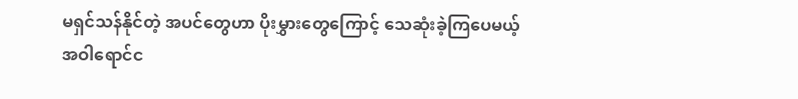မရှင်သန်နိုင်တဲ့ အပင်တွေဟာ ပိုးမွှားတွေကြောင့် သေဆုံးခဲ့ကြပေမယ့် အဝါရောင်င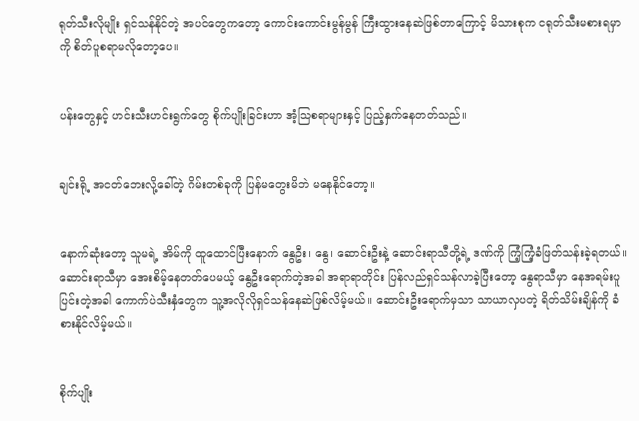ရုတ်သီးလိုမျိုး ရှင်သန်နိုင်တဲ့ အပင်တွေကတော့ ကောင်းကောင်းမွန်မွန် ကြီးထွားနေဆဲဖြစ်တာကြောင့် မိသားစုက ငရုတ်သီးမစားရမှာကို စိတ်ပူစရာမလိုတော့ပေ။


ပန်းတွေနှင့် ဟင်းသီးဟင်းရွက်တွေ စိုက်ပျိုးခြင်းဟာ အံ့သြစရာများနှင့် ပြည့်နှက်နေတတ်သည်။


ချင်းရို့ အငတ်ဘေးလို့ခေါ်တဲ့ ဂိမ်းတစ်ခုကို ပြန်မတွေးမိဘဲ မနေနိုင်တော့။


နောက်ဆုံးတော့ သူမရဲ့ အိမ်ကို ထူထောင်ပြီးနောက် နွေဦး၊ နွေ၊ ဆောင်းဦးနဲ့ ဆောင်းရာသီတို့ရဲ့ ဒဏ်ကို ကြံ့ကြံ့ခံဖြတ်သန်းခဲ့ရတယ်။ ဆောင်းရာသီမှာ အေးစိမ့်နေတတ်ပေမယ့် နွေဦးရောက်တဲ့အခါ အရာရာတိုင်း ပြန်လည်ရှင်သန်လာခဲ့ပြီးတော့ နွေရာသီမှာ နေအရမ်းပူပြင်းတဲ့အခါ ကောက်ပဲသီးနှံတွေက သူ့အလိုလိုရှင်သန်နေဆဲဖြစ်လိမ့်မယ်။ ဆောင်းဦးရောက်မှသာ သာယာလှပတဲ့ ရိတ်သိမ်းချိန်ကို ခံစားနိုင်လိမ့်မယ်။


စိုက်ပျိုး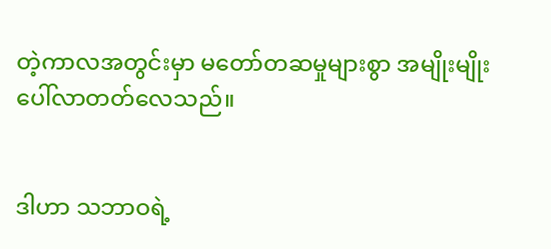တဲ့ကာလအတွင်းမှာ မတော်တဆမှုများစွာ အမျိုးမျိုးပေါ်လာတတ်လေသည်။


ဒါဟာ သဘာဝရဲ့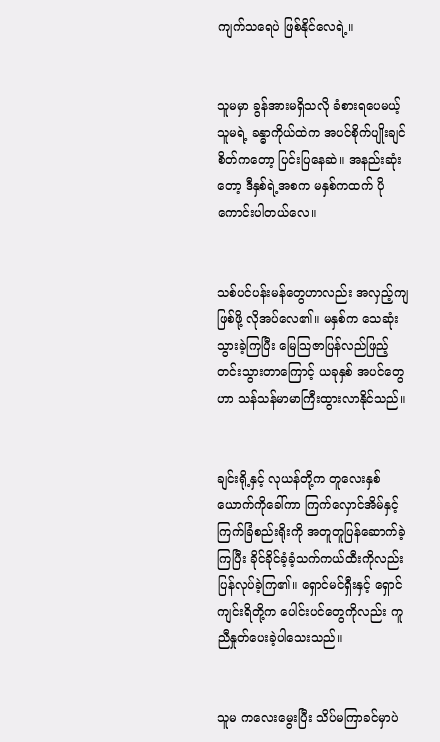ကျက်သရေပဲ ဖြစ်နိုင်လေရဲ့။


သူမမှာ ခွန်အားမရှိသလို ခံစားရပေမယ့် သူမရဲ့ ခန္ဓာကိုယ်ထဲက အပင်စိုက်ပျိုးချင်စိတ်ကတော့ ပြင်းပြနေဆဲ။ အနည်းဆုံးတော့ ဒီနှစ်ရဲ့အစက မနှစ်ကထက် ပိုကောင်းပါတယ်လေ။


သစ်ပင်ပန်းမန်တွေဟာလည်း အလှည့်ကျဖြစ်ဖို့ လိုအပ်လေ၏။ မနှစ်က သေဆုံးသွားခဲ့ကြပြီး မြေသြဇာပြန်လည်ဖြည့်တင်းသွားတာကြောင့် ယခုနှစ် အပင်တွေဟာ သန်သန်မာမာကြီးထွားလာနိုင်သည်။


ချင်းရို့နှင့် လုယန်တို့က တူလေးနှစ်ယောက်ကိုခေါ်ကာ ကြက်လှောင်အိမ်နှင့် ကြက်ခြံစည်းရိုးကို အတူတူပြန်ဆောက်ခဲ့ကြပြီး ခိုင်ခိုင်ခံ့ခံ့သက်ကယ်ထီးကိုလည်း ပြန်လုပ်ခဲ့ကြ၏။ ရှောင်မင်ရှီးနှင့် ရှောင်ကျင်းရိတို့က ပေါင်းပင်တွေကိုလည်း ကူညီနှုတ်ပေးခဲ့ပါသေးသည်။


သူမ ကလေးမွေးပြီး သိပ်မကြာခင်မှာပဲ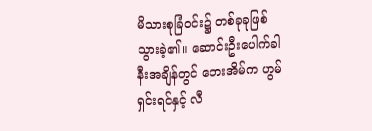မိသားစုခြံဝင်း၌ တစ်ခုခုဖြစ်သွားခဲ့၏။ ဆောင်းဦးပေါက်ခါနီးအချိန်တွင် ဘေးအိမ်က ဟွမ်ရှင်းရင်နှင့် လီ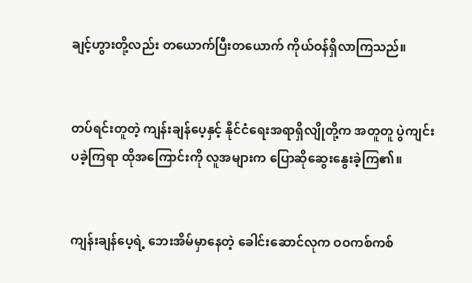ချင့်ဟွားတို့လည်း တယောက်ပြီးတယောက် ကိုယ်ဝန်ရှိလာကြသည်။


တပ်ရင်းတူတဲ့ ကျန်းချန်ပေ့နှင့် နိုင်ငံရေးအရာရှိလျိုတို့က အတူတူ ပွဲကျင်းပခဲ့ကြရာ ထိုအကြောင်းကို လူအများက ပြောဆိုဆွေးနွေးခဲ့ကြ၏။


ကျန်းချန်ပေ့ရဲ့ ဘေးအိမ်မှာနေတဲ့ ခေါင်းဆောင်လုက ဝဝကစ်ကစ်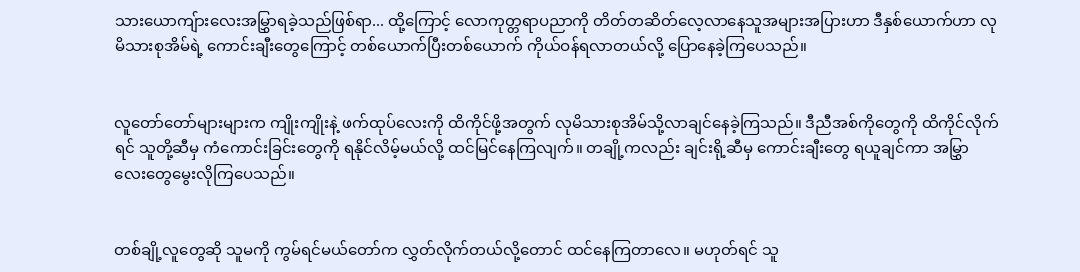သားယောကျ်ားလေးအမြွှာရခဲ့သည်ဖြစ်ရာ... ထို့ကြောင့် လောကုတ္တရာပညာကို တိတ်တဆိတ်လေ့လာနေသူအများအပြားဟာ ဒီနှစ်ယောက်ဟာ လုမိသားစုအိမ်ရဲ့ ကောင်းချီးတွေကြောင့် တစ်ယောက်ပြီးတစ်ယောက် ကိုယ်ဝန်ရလာတယ်လို့ ပြောနေခဲ့ကြပေသည်။


လူတော်တော်များများက ကျိုးကျိုးနဲ့ ဖက်ထုပ်လေးကို ထိကိုင်ဖို့အတွက် လုမိသားစုအိမ်သို့လာချင်နေခဲ့ကြသည်။ ဒီညီအစ်ကိုတွေကို ထိကိုင်လိုက်ရင် သူတို့ဆီမှ ကံကောင်းခြင်းတွေကို ရနိုင်လိမ့်မယ်လို့ ထင်မြင်နေကြလျက်။ တချို့ကလည်း ချင်းရို့ဆီမှ ကောင်းချီးတွေ ရယူချင်ကာ အမြွှာလေးတွေမွေးလိုကြပေသည်။


တစ်ချို့လူတွေဆို သူမကို ကွမ်ရင်မယ်တော်က လွှတ်လိုက်တယ်လို့တောင် ထင်နေကြတာလေ။ မဟုတ်ရင် သူ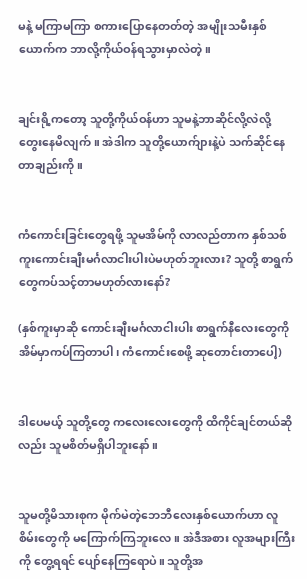မနဲ့ မကြာမကြာ စကားပြောနေတတ်တဲ့ အမျိုးသမီးနှစ်ယောက်က ဘာလို့ကိုယ်ဝန်ရသွားမှာလဲတဲ့။


ချင်းရို့ကတော့ သူတို့ကိုယ်ဝန်ဟာ သူမနဲ့ဘာဆိုင်လို့လဲလို့ တွေးနေမိလျက်။ အဲဒါက သူတို့ယောက်ျားနဲ့ပဲ သက်ဆိုင်နေတာချည်းကို။


ကံကောင်းခြင်းတွေရဖို့ သူမအိမ်ကို လာလည်တာက နှစ်သစ်ကူးကောင်းချီးမင်္ဂလာငါးပါးပဲမဟုတ်ဘူးလား? သူတို့ စာရွက်တွေကပ်သင့်တာမဟုတ်လားနော်?

(နှစ်ကူးမှာဆို ကောင်းချီးမင်္ဂလာငါးပါး စာရွက်နီလေးတွေကို အိမ်မှာကပ်ကြတာပါ၊ ကံကောင်းစေဖို့ ဆုတောင်းတာပေါ့)


ဒါပေမယ့် သူတို့တွေ ကလေးလေးတွေကို ထိကိုင်ချင်တယ်ဆိုလည်း သူမစိတ်မရှိပါဘူးနော်။


သူမတို့မိသားစုက မိုက်မဲတဲ့ဘေဘီလေးနှစ်ယောက်ဟာ လူစိမ်းတွေကို မကြောက်ကြဘူးလေ။ အဲဒီအစား လူအများကြီးကို တွေ့ရရင် ပျော်နေကြရောပဲ။ သူတို့အ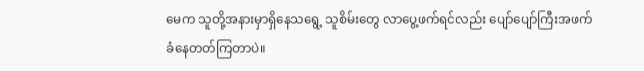မေက သူတို့အနားမှာရှိနေသရွေ့ သူစိမ်းတွေ လာပွေ့ဖက်ရင်လည်း ပျော်ပျော်ကြီးအဖက်ခံနေတတ်ကြတာပဲ။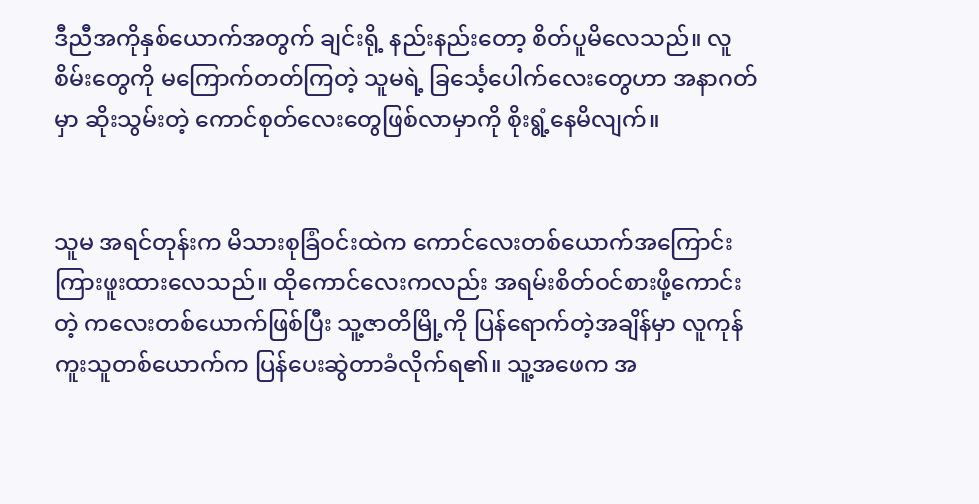ဒီညီအကိုနှစ်ယောက်အတွက် ချင်းရို့ နည်းနည်းတော့ စိတ်ပူမိလေသည်။ လူစိမ်းတွေကို မကြောက်တတ်ကြတဲ့ သူမရဲ့ ခြင်္သေ့ပေါက်လေးတွေဟာ အနာဂတ်မှာ ဆိုးသွမ်းတဲ့ ကောင်စုတ်လေးတွေဖြစ်လာမှာကို စိုးရွံ့နေမိလျက်။


သူမ အရင်တုန်းက မိသားစုခြံဝင်းထဲက ကောင်လေးတစ်ယောက်အကြောင်း ကြားဖူးထားလေသည်။ ထိုကောင်လေးကလည်း အရမ်းစိတ်ဝင်စားဖို့ကောင်းတဲ့ ကလေးတစ်ယောက်ဖြစ်ပြီး သူ့ဇာတိမြို့ကို ပြန်ရောက်တဲ့အချိန်မှာ လူကုန်ကူးသူတစ်ယောက်က ပြန်ပေးဆွဲတာခံလိုက်ရ၏။ သူ့အဖေက အ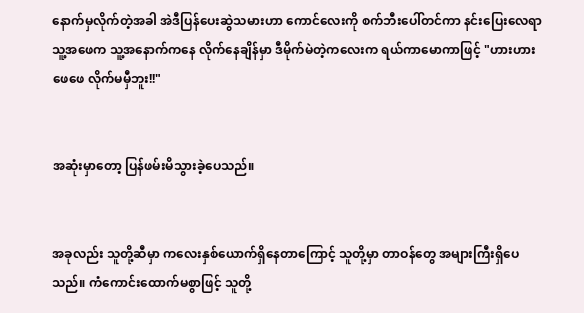နောက်မှလိုက်တဲ့အခါ အဲဒီပြန်ပေးဆွဲသမားဟာ ကောင်လေးကို စက်ဘီးပေါ်တင်ကာ နင်းပြေးလေရာ သူ့အဖေက သူ့အနောက်ကနေ လိုက်နေချိန်မှာ ဒီမိုက်မဲတဲ့ကလေးက ရယ်ကာမောကာဖြင့် "ဟားဟား ဖေဖေ လိုက်မမှီဘူး!!"


အဆုံးမှာတော့ ပြန်ဖမ်းမိသွားခဲ့ပေသည်။


အခုလည်း သူတို့ဆီမှာ ကလေးနှစ်ယောက်ရှိနေတာကြောင့် သူတို့မှာ တာဝန်တွေ အများကြီးရှိပေသည်။ ကံကောင်းထောက်မစွာဖြင့် သူတို့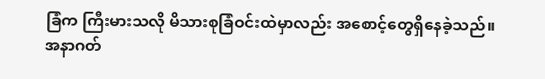ခြံက ကြီးမားသလို မိသားစုခြံဝင်းထဲမှာလည်း အစောင့်တွေရှိနေခဲ့သည်။ အနာဂတ်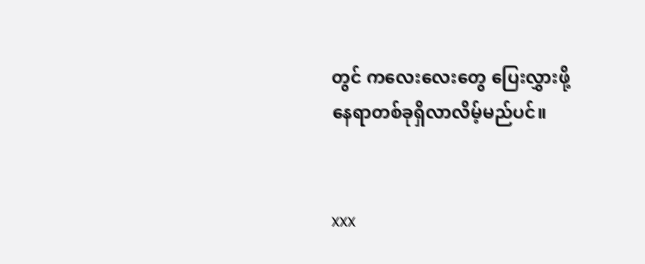တွင် ကလေးလေးတွေ ပြေးလွှားဖို့ နေရာတစ်ခုရှိလာလိမ့်မည်ပင်။


xxx